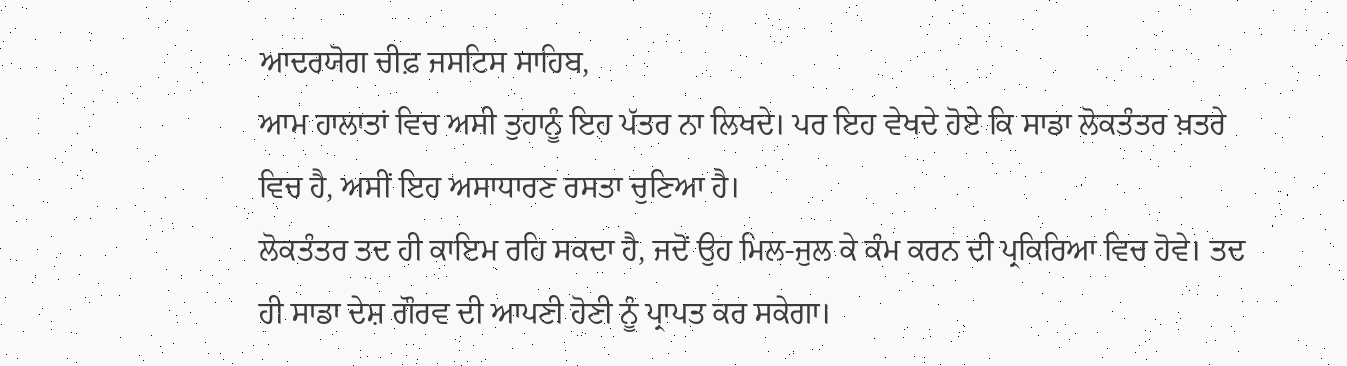ਆਦਰਯੋਗ ਚੀਫ਼ ਜਸਟਿਸ ਸਾਹਿਬ,
ਆਮ ਹਾਲਾਤਾਂ ਵਿਚ ਅਸੀ ਤੁਹਾਨੂੰ ਇਹ ਪੱਤਰ ਨਾ ਲਿਖਦੇ। ਪਰ ਇਹ ਵੇਖਦੇ ਹੋਏ ਕਿ ਸਾਡਾ ਲੋਕਤੰਤਰ ਖ਼ਤਰੇ ਵਿਚ ਹੈ, ਅਸੀਂ ਇਹ ਅਸਾਧਾਰਣ ਰਸਤਾ ਚੁਣਿਆ ਹੈ।
ਲੋਕਤੰਤਰ ਤਦ ਹੀ ਕਾਇਮ ਰਹਿ ਸਕਦਾ ਹੈ, ਜਦੋਂ ਉਹ ਮਿਲ-ਜੁਲ ਕੇ ਕੰਮ ਕਰਨ ਦੀ ਪ੍ਰਕਿਰਿਆ ਵਿਚ ਹੋਵੇ। ਤਦ ਹੀ ਸਾਡਾ ਦੇਸ਼ ਗੌਰਵ ਦੀ ਆਪਣੀ ਹੋਣੀ ਨੂੰ ਪ੍ਰਾਪਤ ਕਰ ਸਕੇਗਾ।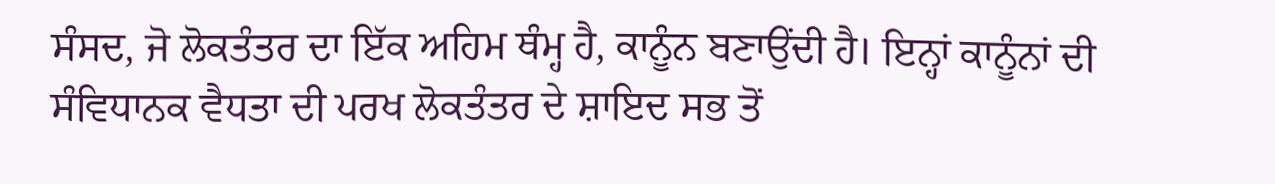ਸੰਸਦ, ਜੋ ਲੋਕਤੰਤਰ ਦਾ ਇੱਕ ਅਹਿਮ ਥੰਮ੍ਹ ਹੈ, ਕਾਨੂੰਨ ਬਣਾਉਂਦੀ ਹੈ। ਇਨ੍ਹਾਂ ਕਾਨੂੰਨਾਂ ਦੀ ਸੰਵਿਧਾਨਕ ਵੈਧਤਾ ਦੀ ਪਰਖ ਲੋਕਤੰਤਰ ਦੇ ਸ਼ਾਇਦ ਸਭ ਤੋਂ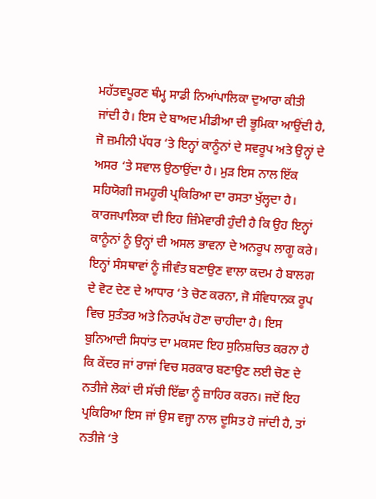ਮਹੱਤਵਪੂਰਣ ਥੰਮ੍ਹ ਸਾਡੀ ਨਿਆਂਪਾਲਿਕਾ ਦੁਆਰਾ ਕੀਤੀ ਜਾਂਦੀ ਹੈ। ਇਸ ਦੇ ਬਾਅਦ ਮੀਡੀਆ ਦੀ ਭੂਮਿਕਾ ਆਉਂਦੀ ਹੈ, ਜੋ ਜ਼ਮੀਨੀ ਪੱਧਰ ‘ਤੇ ਇਨ੍ਹਾਂ ਕਾਨੂੰਨਾਂ ਦੇ ਸਵਰੂਪ ਅਤੇ ਉਨ੍ਹਾਂ ਦੇ ਅਸਰ ‘ਤੇ ਸਵਾਲ ਉਠਾਉਂਦਾ ਹੈ। ਮੁੜ ਇਸ ਨਾਲ ਇੱਕ ਸਹਿਯੋਗੀ ਜਮਹੂਰੀ ਪ੍ਰਕਿਰਿਆ ਦਾ ਰਸਤਾ ਖੁੱਲ੍ਹਦਾ ਹੈ।
ਕਾਰਜਪਾਲਿਕਾ ਦੀ ਇਹ ਜ਼ਿੰਮੇਵਾਰੀ ਹੁੰਦੀ ਹੈ ਕਿ ਉਹ ਇਨ੍ਹਾਂ ਕਾਨੂੰਨਾਂ ਨੂੰ ਉਨ੍ਹਾਂ ਦੀ ਅਸਲ ਭਾਵਨਾ ਦੇ ਅਨਰੂਪ ਲਾਗੂ ਕਰੇ।
ਇਨ੍ਹਾਂ ਸੰਸਥਾਵਾਂ ਨੂੰ ਜੀਵੰਤ ਬਣਾਉਣ ਵਾਲਾ ਕਦਮ ਹੈ ਬਾਲਗ ਦੇ ਵੋਟ ਦੇਣ ਦੇ ਆਧਾਰ ‘ਤੇ ਚੋਣ ਕਰਨਾ, ਜੋ ਸੰਵਿਧਾਨਕ ਰੂਪ ਵਿਚ ਸੁਤੰਤਰ ਅਤੇ ਨਿਰਪੱਖ ਹੋਣਾ ਚਾਹੀਦਾ ਹੈ। ਇਸ ਬੁਨਿਆਦੀ ਸਿਧਾਂਤ ਦਾ ਮਕਸਦ ਇਹ ਸੁਨਿਸ਼ਚਿਤ ਕਰਨਾ ਹੈ ਕਿ ਕੇਂਦਰ ਜਾਂ ਰਾਜਾਂ ਵਿਚ ਸਰਕਾਰ ਬਣਾਉਣ ਲਈ ਚੋਣ ਦੇ ਨਤੀਜੇ ਲੋਕਾਂ ਦੀ ਸੱਚੀ ਇੱਛਾ ਨੂੰ ਜ਼ਾਹਿਰ ਕਰਨ। ਜਦੋਂ ਇਹ ਪ੍ਰਕਿਰਿਆ ਇਸ ਜਾਂ ਉਸ ਵਜ੍ਹਾ ਨਾਲ ਦੂਸਿਤ ਹੋ ਜਾਂਦੀ ਹੈ, ਤਾਂ ਨਤੀਜੇ ‘ਤੇ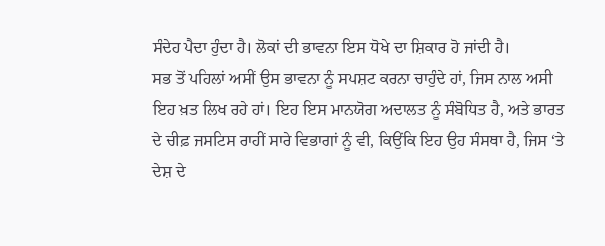ਸੰਦੇਹ ਪੈਦਾ ਹੁੰਦਾ ਹੈ। ਲੋਕਾਂ ਦੀ ਭਾਵਨਾ ਇਸ ਧੋਖੇ ਦਾ ਸ਼ਿਕਾਰ ਹੋ ਜਾਂਦੀ ਹੈ।
ਸਭ ਤੋਂ ਪਹਿਲਾਂ ਅਸੀਂ ਉਸ ਭਾਵਨਾ ਨੂੰ ਸਪਸ਼ਟ ਕਰਨਾ ਚਾਹੁੰਦੇ ਹਾਂ, ਜਿਸ ਨਾਲ ਅਸੀ ਇਹ ਖ਼ਤ ਲਿਖ ਰਹੇ ਹਾਂ। ਇਹ ਇਸ ਮਾਨਯੋਗ ਅਦਾਲਤ ਨੂੰ ਸੰਬੋਧਿਤ ਹੈ, ਅਤੇ ਭਾਰਤ ਦੇ ਚੀਫ਼ ਜਸਟਿਸ ਰਾਹੀਂ ਸਾਰੇ ਵਿਭਾਗਾਂ ਨੂੰ ਵੀ, ਕਿਉਂਕਿ ਇਹ ਉਹ ਸੰਸਥਾ ਹੈ, ਜਿਸ ‘ਤੇ ਦੇਸ਼ ਦੇ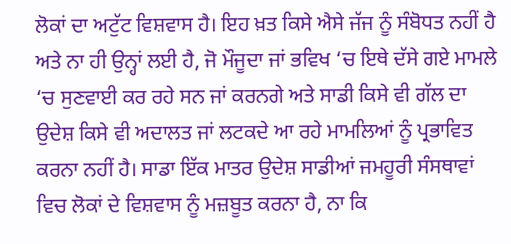ਲੋਕਾਂ ਦਾ ਅਟੁੱਟ ਵਿਸ਼ਵਾਸ ਹੈ। ਇਹ ਖ਼ਤ ਕਿਸੇ ਐਸੇ ਜੱਜ ਨੂੰ ਸੰਬੋਧਤ ਨਹੀਂ ਹੈ ਅਤੇ ਨਾ ਹੀ ਉਨ੍ਹਾਂ ਲਈ ਹੈ, ਜੋ ਮੌਜੂਦਾ ਜਾਂ ਭਵਿਖ ‘ਚ ਇਥੇ ਦੱਸੇ ਗਏ ਮਾਮਲੇ ‘ਚ ਸੁਣਵਾਈ ਕਰ ਰਹੇ ਸਨ ਜਾਂ ਕਰਨਗੇ ਅਤੇ ਸਾਡੀ ਕਿਸੇ ਵੀ ਗੱਲ ਦਾ ਉਦੇਸ਼ ਕਿਸੇ ਵੀ ਅਦਾਲਤ ਜਾਂ ਲਟਕਦੇ ਆ ਰਹੇ ਮਾਮਲਿਆਂ ਨੂੰ ਪ੍ਰਭਾਵਿਤ ਕਰਨਾ ਨਹੀਂ ਹੈ। ਸਾਡਾ ਇੱਕ ਮਾਤਰ ਉਦੇਸ਼ ਸਾਡੀਆਂ ਜਮਹੂਰੀ ਸੰਸਥਾਵਾਂ ਵਿਚ ਲੋਕਾਂ ਦੇ ਵਿਸ਼ਵਾਸ ਨੂੰ ਮਜ਼ਬੂਤ ਕਰਨਾ ਹੈ, ਨਾ ਕਿ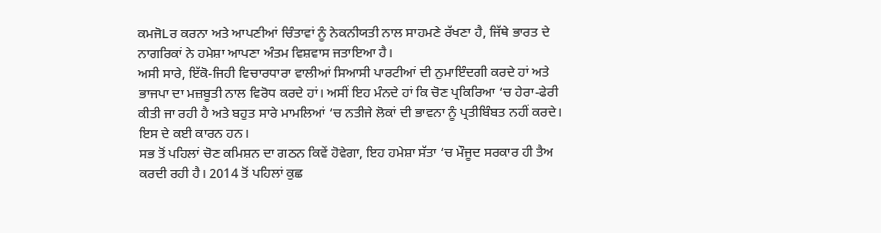ਕਮਜੋLਰ ਕਰਨਾ ਅਤੇ ਆਪਣੀਆਂ ਚਿੰਤਾਵਾਂ ਨੂੰ ਨੇਕਨੀਯਤੀ ਨਾਲ ਸਾਹਮਣੇ ਰੱਖਣਾ ਹੈ, ਜਿੱਥੇ ਭਾਰਤ ਦੇ ਨਾਗਰਿਕਾਂ ਨੇ ਹਮੇਸ਼ਾ ਆਪਣਾ ਅੰਤਮ ਵਿਸ਼ਵਾਸ ਜਤਾਇਆ ਹੈ।
ਅਸੀ ਸਾਰੇ, ਇੱਕੋ-ਜਿਹੀ ਵਿਚਾਰਧਾਰਾ ਵਾਲੀਆਂ ਸਿਆਸੀ ਪਾਰਟੀਆਂ ਦੀ ਨੁਮਾਇੰਦਗੀ ਕਰਦੇ ਹਾਂ ਅਤੇ ਭਾਜਪਾ ਦਾ ਮਜ਼ਬੂਤੀ ਨਾਲ ਵਿਰੋਧ ਕਰਦੇ ਹਾਂ। ਅਸੀਂ ਇਹ ਮੰਨਦੇ ਹਾਂ ਕਿ ਚੋਣ ਪ੍ਰਕਿਰਿਆ ‘ਚ ਹੇਰਾ-ਫੇਰੀ ਕੀਤੀ ਜਾ ਰਹੀ ਹੈ ਅਤੇ ਬਹੁਤ ਸਾਰੇ ਮਾਮਲਿਆਂ ‘ਚ ਨਤੀਜੇ ਲੋਕਾਂ ਦੀ ਭਾਵਨਾ ਨੂੰ ਪ੍ਰਤੀਬਿੰਬਤ ਨਹੀਂ ਕਰਦੇ। ਇਸ ਦੇ ਕਈ ਕਾਰਨ ਹਨ।
ਸਭ ਤੋਂ ਪਹਿਲਾਂ ਚੋਣ ਕਮਿਸ਼ਨ ਦਾ ਗਠਨ ਕਿਵੇਂ ਹੋਵੇਗਾ, ਇਹ ਹਮੇਸ਼ਾ ਸੱਤਾ ‘ਚ ਮੌਜੂਦ ਸਰਕਾਰ ਹੀ ਤੈਅ ਕਰਦੀ ਰਹੀ ਹੈ। 2014 ਤੋਂ ਪਹਿਲਾਂ ਕੁਛ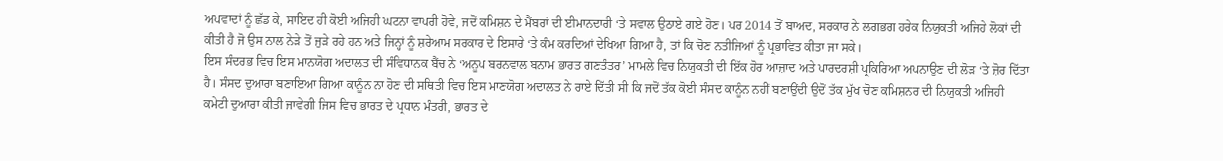ਅਪਵਾਦਾਂ ਨੂੰ ਛੱਡ ਕੇ, ਸਾਇਦ ਹੀ ਕੋਈ ਅਜਿਹੀ ਘਟਨਾ ਵਾਪਰੀ ਹੋਵੇ, ਜਦੋਂ ਕਮਿਸ਼ਨ ਦੇ ਮੈਂਬਰਾਂ ਦੀ ਈਮਾਨਦਾਰੀ ‘ਤੇ ਸਵਾਲ ਉਠਾਏ ਗਏ ਹੋਣ। ਪਰ 2014 ਤੋਂ ਬਾਅਦ, ਸਰਕਾਰ ਨੇ ਲਗਭਗ ਹਰੇਕ ਨਿਯੁਕਤੀ ਅਜਿਹੇ ਲੋਕਾਂ ਦੀ ਕੀਤੀ ਹੈ ਜੋ ਉਸ ਨਾਲ ਨੇੜੇ ਤੋਂ ਜੁੜੇ ਰਹੇ ਹਨ ਅਤੇ ਜਿਨ੍ਹਾਂ ਨੂੰ ਸ਼ਰੇਆਮ ਸਰਕਾਰ ਦੇ ਇਸਾਰੇ ‘ਤੇ ਕੰਮ ਕਰਦਿਆਂ ਦੇਖਿਆ ਗਿਆ ਹੈ, ਤਾਂ ਕਿ ਚੋਣ ਨਤੀਜਿਆਂ ਨੂੰ ਪ੍ਰਭਾਵਿਤ ਕੀਤਾ ਜਾ ਸਕੇ।
ਇਸ ਸੰਦਰਭ ਵਿਚ ਇਸ ਮਾਨਯੋਗ ਅਦਾਲਤ ਦੀ ਸੰਵਿਧਾਨਕ ਬੈਂਚ ਨੇ ‘ਅਨੂਪ ਬਰਨਵਾਲ ਬਨਾਮ ਭਾਰਤ ਗਣਤੰਤਰ’ ਮਾਮਲੇ ਵਿਚ ਨਿਯੁਕਤੀ ਦੀ ਇੱਕ ਹੋਰ ਆਜ਼ਾਦ ਅਤੇ ਪਾਰਦਰਸ਼ੀ ਪ੍ਰਕਿਰਿਆ ਅਪਨਾਉਣ ਦੀ ਲੋੜ ‘ਤੇ ਜ਼ੋਰ ਦਿੱਤਾ ਹੈ। ਸੰਸਦ ਦੁਆਰਾ ਬਣਾਇਆ ਗਿਆ ਕਾਨੂੰਨ ਨਾ ਹੋਣ ਦੀ ਸਥਿਤੀ ਵਿਚ ਇਸ ਮਾਣਯੋਗ ਅਦਾਲਤ ਨੇ ਰਾਏ ਦਿੱਤੀ ਸੀ ਕਿ ਜਦੋਂ ਤੱਕ ਕੋਈ ਸੰਸਦ ਕਾਨੂੰਨ ਨਹੀਂ ਬਣਾਉਂਦੀ ਉਦੋਂ ਤੱਕ ਮੁੱਖ ਚੋਣ ਕਮਿਸ਼ਨਰ ਦੀ ਨਿਯੁਕਤੀ ਅਜਿਹੀ ਕਮੇਟੀ ਦੁਆਰਾ ਕੀਤੀ ਜਾਵੇਗੀ ਜਿਸ ਵਿਚ ਭਾਰਤ ਦੇ ਪ੍ਰਧਾਨ ਮੰਤਰੀ, ਭਾਰਤ ਦੇ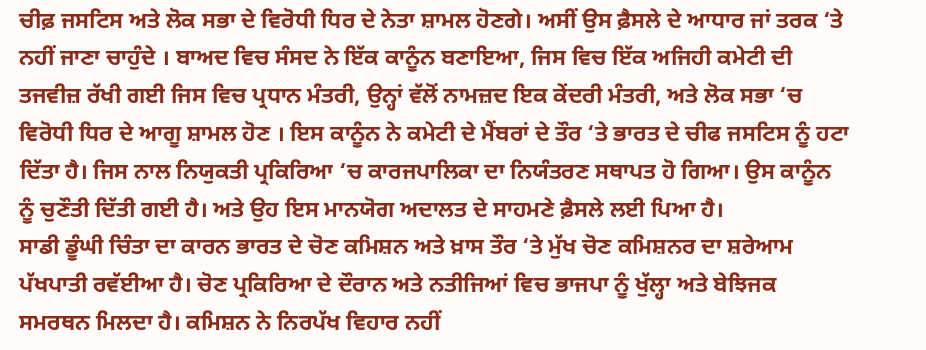ਚੀਫ਼ ਜਸਟਿਸ ਅਤੇ ਲੋਕ ਸਭਾ ਦੇ ਵਿਰੋਧੀ ਧਿਰ ਦੇ ਨੇਤਾ ਸ਼ਾਮਲ ਹੋਣਗੇ। ਅਸੀਂ ਉਸ ਫ਼ੈਸਲੇ ਦੇ ਆਧਾਰ ਜਾਂ ਤਰਕ ‘ਤੇ ਨਹੀਂ ਜਾਣਾ ਚਾਹੁੰਦੇ । ਬਾਅਦ ਵਿਚ ਸੰਸਦ ਨੇ ਇੱਕ ਕਾਨੂੰਨ ਬਣਾਇਆ, ਜਿਸ ਵਿਚ ਇੱਕ ਅਜਿਹੀ ਕਮੇਟੀ ਦੀ ਤਜਵੀਜ਼ ਰੱਖੀ ਗਈ ਜਿਸ ਵਿਚ ਪ੍ਰਧਾਨ ਮੰਤਰੀ, ਉਨ੍ਹਾਂ ਵੱਲੋਂ ਨਾਮਜ਼ਦ ਇਕ ਕੇਂਦਰੀ ਮੰਤਰੀ, ਅਤੇ ਲੋਕ ਸਭਾ ‘ਚ ਵਿਰੋਧੀ ਧਿਰ ਦੇ ਆਗੂ ਸ਼ਾਮਲ ਹੋਣ । ਇਸ ਕਾਨੂੰਨ ਨੇ ਕਮੇਟੀ ਦੇ ਮੈਂਬਰਾਂ ਦੇ ਤੌਰ ‘ਤੇ ਭਾਰਤ ਦੇ ਚੀਫ ਜਸਟਿਸ ਨੂੰ ਹਟਾ ਦਿੱਤਾ ਹੈ। ਜਿਸ ਨਾਲ ਨਿਯੁਕਤੀ ਪ੍ਰਕਿਰਿਆ ‘ਚ ਕਾਰਜਪਾਲਿਕਾ ਦਾ ਨਿਯੰਤਰਣ ਸਥਾਪਤ ਹੋ ਗਿਆ। ਉਸ ਕਾਨੂੰਨ ਨੂੰ ਚੁਣੌਤੀ ਦਿੱਤੀ ਗਈ ਹੈ। ਅਤੇ ਉਹ ਇਸ ਮਾਨਯੋਗ ਅਦਾਲਤ ਦੇ ਸਾਹਮਣੇ ਫ਼ੈਸਲੇ ਲਈ ਪਿਆ ਹੈ।
ਸਾਡੀ ਡੂੰਘੀ ਚਿੰਤਾ ਦਾ ਕਾਰਨ ਭਾਰਤ ਦੇ ਚੋਣ ਕਮਿਸ਼ਨ ਅਤੇ ਖ਼ਾਸ ਤੌਰ ‘ਤੇ ਮੁੱਖ ਚੋਣ ਕਮਿਸ਼ਨਰ ਦਾ ਸ਼ਰੇਆਮ ਪੱਖਪਾਤੀ ਰਵੱਈਆ ਹੈ। ਚੋਣ ਪ੍ਰਕਿਰਿਆ ਦੇ ਦੌਰਾਨ ਅਤੇ ਨਤੀਜਿਆਂ ਵਿਚ ਭਾਜਪਾ ਨੂੰ ਖੁੱਲ੍ਹਾ ਅਤੇ ਬੇਝਿਜਕ ਸਮਰਥਨ ਮਿਲਦਾ ਹੈ। ਕਮਿਸ਼ਨ ਨੇ ਨਿਰਪੱਖ ਵਿਹਾਰ ਨਹੀਂ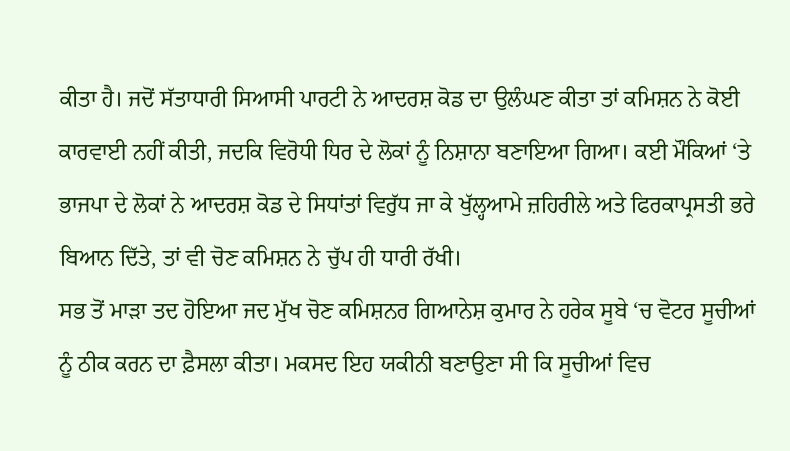ਕੀਤਾ ਹੈ। ਜਦੋਂ ਸੱਤਾਧਾਰੀ ਸਿਆਸੀ ਪਾਰਟੀ ਨੇ ਆਦਰਸ਼ ਕੋਡ ਦਾ ਉਲੰਘਣ ਕੀਤਾ ਤਾਂ ਕਮਿਸ਼ਨ ਨੇ ਕੋਈ ਕਾਰਵਾਈ ਨਹੀਂ ਕੀਤੀ, ਜਦਕਿ ਵਿਰੋਧੀ ਧਿਰ ਦੇ ਲੋਕਾਂ ਨੂੰ ਨਿਸ਼ਾਨਾ ਬਣਾਇਆ ਗਿਆ। ਕਈ ਮੌਕਿਆਂ ‘ਤੇ ਭਾਜਪਾ ਦੇ ਲੋਕਾਂ ਨੇ ਆਦਰਸ਼ ਕੋਡ ਦੇ ਸਿਧਾਂਤਾਂ ਵਿਰੁੱਧ ਜਾ ਕੇ ਖੁੱਲ੍ਹਆਮੇ ਜ਼ਹਿਰੀਲੇ ਅਤੇ ਫਿਰਕਾਪ੍ਰਸਤੀ ਭਰੇ ਬਿਆਨ ਦਿੱਤੇ, ਤਾਂ ਵੀ ਚੋਣ ਕਮਿਸ਼ਨ ਨੇ ਚੁੱਪ ਹੀ ਧਾਰੀ ਰੱਖੀ।
ਸਭ ਤੋਂ ਮਾੜਾ ਤਦ ਹੋਇਆ ਜਦ ਮੁੱਖ ਚੋਣ ਕਮਿਸ਼ਨਰ ਗਿਆਨੇਸ਼ ਕੁਮਾਰ ਨੇ ਹਰੇਕ ਸੂਬੇ ‘ਚ ਵੋਟਰ ਸੂਚੀਆਂ ਨੂੰ ਠੀਕ ਕਰਨ ਦਾ ਫ਼ੈਸਲਾ ਕੀਤਾ। ਮਕਸਦ ਇਹ ਯਕੀਨੀ ਬਣਾਉਣਾ ਸੀ ਕਿ ਸੂਚੀਆਂ ਵਿਚ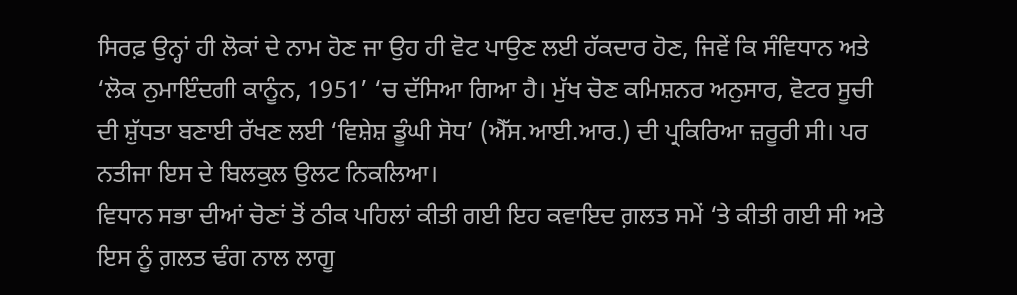ਸਿਰਫ਼ ਉਨ੍ਹਾਂ ਹੀ ਲੋਕਾਂ ਦੇ ਨਾਮ ਹੋਣ ਜਾ ਉਹ ਹੀ ਵੋਟ ਪਾਉਣ ਲਈ ਹੱਕਦਾਰ ਹੋਣ, ਜਿਵੇਂ ਕਿ ਸੰਵਿਧਾਨ ਅਤੇ ‘ਲੋਕ ਨੁਮਾਇੰਦਗੀ ਕਾਨੂੰਨ, 1951’ ‘ਚ ਦੱਸਿਆ ਗਿਆ ਹੈ। ਮੁੱਖ ਚੋਣ ਕਮਿਸ਼ਨਰ ਅਨੁਸਾਰ, ਵੋਟਰ ਸੂਚੀ ਦੀ ਸ਼ੁੱਧਤਾ ਬਣਾਈ ਰੱਖਣ ਲਈ ‘ਵਿਸ਼ੇਸ਼ ਡੂੰਘੀ ਸੋਧ’ (ਐੱਸ.ਆਈ.ਆਰ.) ਦੀ ਪ੍ਰਕਿਰਿਆ ਜ਼ਰੂਰੀ ਸੀ। ਪਰ ਨਤੀਜਾ ਇਸ ਦੇ ਬਿਲਕੁਲ ਉਲਟ ਨਿਕਲਿਆ।
ਵਿਧਾਨ ਸਭਾ ਦੀਆਂ ਚੋਣਾਂ ਤੋਂ ਠੀਕ ਪਹਿਲਾਂ ਕੀਤੀ ਗਈ ਇਹ ਕਵਾਇਦ ਗ਼ਲਤ ਸਮੇਂ ‘ਤੇ ਕੀਤੀ ਗਈ ਸੀ ਅਤੇ ਇਸ ਨੂੰ ਗ਼ਲਤ ਢੰਗ ਨਾਲ ਲਾਗੂ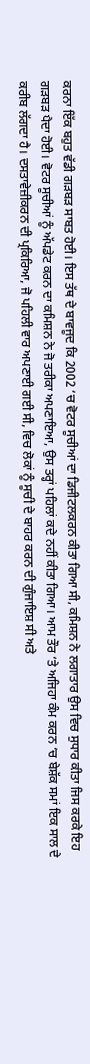ਕਰਨਾ ਇੱਕ ਬਹੁਤ ਵੱਡੀ ਗੜਬੜ ਸਾਬਤ ਹੋਈ। ਇਸ ਤੱਥ ਦੇ ਬਾਵਜੂਦ ਕਿ 2002 ‘ਚ ਵੋਟਰ ਸੂਚੀਆਂ ਦਾ ਡਿਜੀਟਲਕਰਨ ਕੀਤਾ ਗਿਆ ਸੀ, ਕਮਿਸ਼ਨ ਨੇ ਲਗਾਤਾਰ ਉਸ ਵਿਚ ਸੁਧਾਰ ਕੀਤਾ ਜਿਸ ਕਰਕੇ ਇਹ ਗੜਬੜ ਪੈਦਾ ਹੋਈ। ਵੋਟਰ ਸੂਚੀਆਂ ਨੂੰ ਅੱਪਡੇਟ ਕਰਨ ਦਾ ਕਮਿਸ਼ਨ ਨੇ ਜੋ ਤਰੀਕਾ ਅਪਣਾਇਆ, ਉਸ ਤਰ੍ਹਾਂ ਪਹਿਲਾਂ ਕਦੇ ਨਹੀਂ ਕੀਤਾ ਗਿਆ। ਆਮ ਤੌਰ ‘ਤੇ ਅਜਿਹਾ ਕੰਮ ਕਰਨ ‘ਚ ਬੇਸ਼ੱਕ ਸਮਾਂ ਇਕ ਸਾਲ ਦੇ ਕਰੀਬ ਲੱਗਦਾ ਹੈ। ਦਸਤਾਵੇਜ਼ੀਕਰਨ ਦੀ ਪ੍ਰਕਿਰਿਆ, ਜੋ ਪਹਿਲੀ ਵਾਰ ਅਪਣਾਈ ਗਈ ਸੀ, ਵਿਚ ਲੋਕਾਂ ਨੂੰ ਸੂਚੀ ਦੇ ਬਾਹਰ ਕਰਨ ਦੀ ਗੁੰਜਾਇਸ਼ ਸੀ ਅਤੇ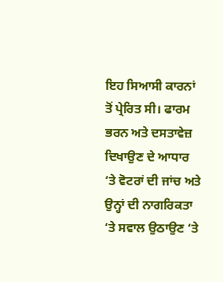ਇਹ ਸਿਆਸੀ ਕਾਰਨਾਂ ਤੋਂ ਪ੍ਰੇਰਿਤ ਸੀ। ਫਾਰਮ ਭਰਨ ਅਤੇ ਦਸਤਾਵੇਜ਼ ਦਿਖਾਉਣ ਦੇ ਆਧਾਰ ‘ਤੇ ਵੋਟਰਾਂ ਦੀ ਜਾਂਚ ਅਤੇ ਉਨ੍ਹਾਂ ਦੀ ਨਾਗਰਿਕਤਾ ‘ਤੇ ਸਵਾਲ ਉਠਾਉਣ ‘ਤੇ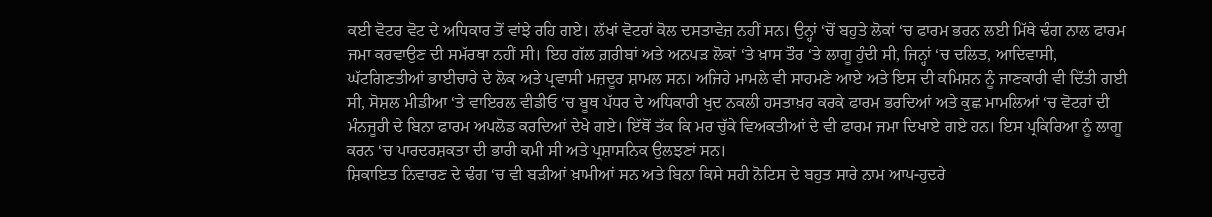ਕਈ ਵੋਟਰ ਵੋਟ ਦੇ ਅਧਿਕਾਰ ਤੋਂ ਵਾਂਝੇ ਰਹਿ ਗਏ। ਲੱਖਾਂ ਵੋਟਰਾਂ ਕੋਲ ਦਸਤਾਵੇਜ਼ ਨਹੀਂ ਸਨ। ਉਨ੍ਹਾਂ ‘ਚੋਂ ਬਹੁਤੇ ਲੋਕਾਂ ‘ਚ ਫਾਰਮ ਭਰਨ ਲਈ ਮਿੱਥੇ ਢੰਗ ਨਾਲ ਫਾਰਮ ਜਮਾ ਕਰਵਾਉਣ ਦੀ ਸਮੱਰਥਾ ਨਹੀਂ ਸੀ। ਇਹ ਗੱਲ ਗ਼ਰੀਬਾਂ ਅਤੇ ਅਨਪੜ ਲੋਕਾਂ ‘ਤੇ ਖ਼ਾਸ ਤੌਰ ‘ਤੇ ਲਾਗੂ ਹੁੰਦੀ ਸੀ, ਜਿਨ੍ਹਾਂ ‘ਚ ਦਲਿਤ, ਆਦਿਵਾਸੀ, ਘੱਟਗਿਣਤੀਆਂ ਭਾਈਚਾਰੇ ਦੇ ਲੋਕ ਅਤੇ ਪ੍ਰਵਾਸੀ ਮਜ਼ਦੂਰ ਸ਼ਾਮਲ ਸਨ। ਅਜਿਹੇ ਮਾਮਲੇ ਵੀ ਸਾਹਮਣੇ ਆਏ ਅਤੇ ਇਸ ਦੀ ਕਮਿਸ਼ਨ ਨੂੰ ਜਾਣਕਾਰੀ ਵੀ ਦਿੱਤੀ ਗਈ ਸੀ, ਸੋਸ਼ਲ ਮੀਡੀਆ ‘ਤੇ ਵਾਇਰਲ ਵੀਡੀਓ ‘ਚ ਬੂਥ ਪੱਧਰ ਦੇ ਅਧਿਕਾਰੀ ਖੁਦ ਨਕਲੀ ਹਸਤਾਖ਼ਰ ਕਰਕੇ ਫਾਰਮ ਭਰਦਿਆਂ ਅਤੇ ਕੁਛ ਮਾਮਲਿਆਂ ‘ਚ ਵੋਟਰਾਂ ਦੀ ਮੰਨਜੂਰੀ ਦੇ ਬਿਨਾ ਫਾਰਮ ਅਪਲੋਡ ਕਰਦਿਆਂ ਦੇਖੇ ਗਏ। ਇੱਥੋਂ ਤੱਕ ਕਿ ਮਰ ਚੁੱਕੇ ਵਿਅਕਤੀਆਂ ਦੇ ਵੀ ਫਾਰਮ ਜਮਾ ਦਿਖਾਏ ਗਏ ਹਨ। ਇਸ ਪ੍ਰਕਿਰਿਆ ਨੂੰ ਲਾਗੂ ਕਰਨ ‘ਚ ਪਾਰਦਰਸ਼ਕਤਾ ਦੀ ਭਾਰੀ ਕਮੀ ਸੀ ਅਤੇ ਪ੍ਰਸ਼ਾਸਨਿਕ ਉਲਝਣਾਂ ਸਨ।
ਸ਼ਿਕਾਇਤ ਨਿਵਾਰਣ ਦੇ ਢੰਗ ‘ਚ ਵੀ ਬੜੀਆਂ ਖ਼ਾਮੀਆਂ ਸਨ ਅਤੇ ਬਿਨਾ ਕਿਸੇ ਸਹੀ ਨੋਟਿਸ ਦੇ ਬਹੁਤ ਸਾਰੇ ਨਾਮ ਆਪ-ਹੁਦਰੇ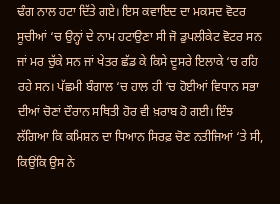ਢੰਗ ਨਾਲ ਹਟਾ ਦਿੱਤੇ ਗਏ। ਇਸ ਕਵਾਇਦ ਦਾ ਮਕਸਦ ਵੋਟਰ ਸੂਚੀਆਂ ‘ਚ ਉਨ੍ਹਾਂ ਦੇ ਨਾਮ ਹਟਾਉਣਾ ਸੀ ਜੋ ਡੁਪਲੀਕੇਟ ਵੋਟਰ ਸਨ ਜਾਂ ਮਰ ਚੁੱਕੇ ਸਨ ਜਾਂ ਖੇਤਰ ਛੱਡ ਕੇ ਕਿਸੇ ਦੂਸਰੇ ਇਲਾਕੇ ‘ਚ ਰਹਿ ਰਹੇ ਸਨ। ਪੱਛਮੀ ਬੰਗਾਲ ‘ਚ ਹਾਲ ਹੀ ‘ਚ ਹੋਈਆਂ ਵਿਧਾਨ ਸਭਾ ਦੀਆਂ ਚੋਣਾਂ ਦੌਰਾਨ ਸਥਿਤੀ ਹੋਰ ਵੀ ਖ਼ਰਾਬ ਹੋ ਗਈ। ਇੰਝ ਲੱਗਿਆ ਕਿ ਕਮਿਸ਼ਨ ਦਾ ਧਿਆਨ ਸਿਰਫ਼ ਚੋਣ ਨਤੀਜਿਆਂ ‘ਤੇ ਸੀ, ਕਿਉਂਕਿ ਉਸ ਨੇ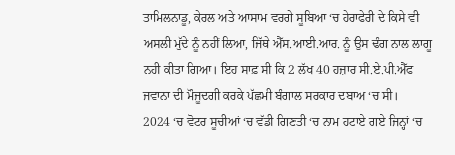ਤਾਮਿਲਨਾਡੂ, ਕੇਰਲ ਅਤੇ ਆਸਾਮ ਵਰਗੇ ਸੂਬਿਆ ‘ਚ ਹੇਰਾਫੇਰੀ ਦੇ ਕਿਸੇ ਵੀ ਅਸਲੀ ਮੁੱਦੇ ਨੂੰ ਨਹੀਂ ਲਿਆ, ਜਿੱਥੇ ਐੱਸ.ਆਈ.ਆਰ. ਨੂੰ ਉਸ ਢੰਗ ਨਾਲ ਲਾਗੂ ਨਹੀ ਕੀਤਾ ਗਿਆ। ਇਹ ਸਾਫ਼ ਸੀ ਕਿ 2 ਲੱਖ 40 ਹਜ਼ਾਰ ਸੀ.ਏ.ਪੀ.ਐੱਫ ਜਵਾਨਾ ਦੀ ਮੌਜੂਦਗੀ ਕਰਕੇ ਪੱਛਮੀ ਬੰਗਾਲ ਸਰਕਾਰ ਦਬਾਅ ‘ਚ ਸੀ।
2024 ‘ਚ ਵੋਟਰ ਸੂਚੀਆਂ ‘ਚ ਵੱਡੀ ਗਿਣਤੀ ‘ਚ ਨਾਮ ਹਟਾਏ ਗਏ ਜਿਨ੍ਹਾਂ ‘ਚ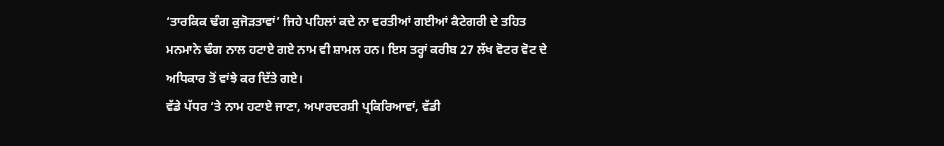‘ਤਾਰਕਿਕ ਢੰਗ ਕੁਜੋੜਤਾਵਾਂ’ ਜਿਹੇ ਪਹਿਲਾਂ ਕਦੇ ਨਾ ਵਰਤੀਆਂ ਗਈਆਂ ਕੈਟੇਗਰੀ ਦੇ ਤਹਿਤ ਮਨਮਾਨੇ ਢੰਗ ਨਾਲ ਹਟਾਏ ਗਏ ਨਾਮ ਵੀ ਸ਼ਾਮਲ ਹਨ। ਇਸ ਤਰ੍ਹਾਂ ਕਰੀਬ 27 ਲੱਖ ਵੋਟਰ ਵੋਟ ਦੇ ਅਧਿਕਾਰ ਤੋਂ ਵਾਂਝੇ ਕਰ ਦਿੱਤੇ ਗਏ।
ਵੱਡੇ ਪੱਧਰ ‘ਤੇ ਨਾਮ ਹਟਾਏ ਜਾਣਾ, ਅਪਾਰਦਰਸ਼ੀ ਪ੍ਰਕਿਰਿਆਵਾਂ, ਵੱਡੀ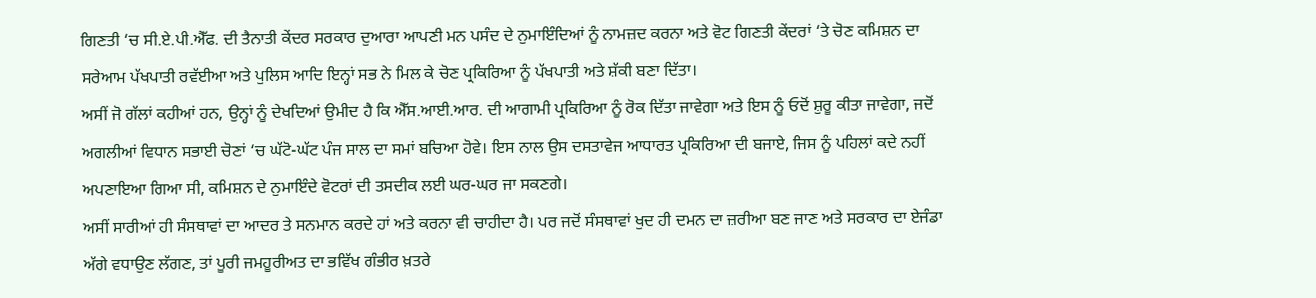ਗਿਣਤੀ ‘ਚ ਸੀ.ਏ.ਪੀ.ਐੱਫ. ਦੀ ਤੈਨਾਤੀ ਕੇਂਦਰ ਸਰਕਾਰ ਦੁਆਰਾ ਆਪਣੀ ਮਨ ਪਸੰਦ ਦੇ ਨੁਮਾਇੰਦਿਆਂ ਨੂੰ ਨਾਮਜ਼ਦ ਕਰਨਾ ਅਤੇ ਵੋਟ ਗਿਣਤੀ ਕੇਂਦਰਾਂ ‘ਤੇ ਚੋਣ ਕਮਿਸ਼ਨ ਦਾ ਸਰੇਆਮ ਪੱਖਪਾਤੀ ਰਵੱਈਆ ਅਤੇ ਪੁਲਿਸ ਆਦਿ ਇਨ੍ਹਾਂ ਸਭ ਨੇ ਮਿਲ ਕੇ ਚੋਣ ਪ੍ਰਕਿਰਿਆ ਨੂੰ ਪੱਖਪਾਤੀ ਅਤੇ ਸ਼ੱਕੀ ਬਣਾ ਦਿੱਤਾ।
ਅਸੀਂ ਜੋ ਗੱਲਾਂ ਕਹੀਆਂ ਹਨ, ਉਨ੍ਹਾਂ ਨੂੰ ਦੇਖਦਿਆਂ ਉਮੀਦ ਹੈ ਕਿ ਐੱਸ.ਆਈ.ਆਰ. ਦੀ ਆਗਾਮੀ ਪ੍ਰਕਿਰਿਆ ਨੂੰ ਰੋਕ ਦਿੱਤਾ ਜਾਵੇਗਾ ਅਤੇ ਇਸ ਨੂੰ ਓਦੋਂ ਸ਼ੁਰੂ ਕੀਤਾ ਜਾਵੇਗਾ, ਜਦੋਂ ਅਗਲੀਆਂ ਵਿਧਾਨ ਸਭਾਈ ਚੋਣਾਂ ‘ਚ ਘੱਟੋ-ਘੱਟ ਪੰਜ ਸਾਲ ਦਾ ਸਮਾਂ ਬਚਿਆ ਹੋਵੇ। ਇਸ ਨਾਲ ਉਸ ਦਸਤਾਵੇਜ ਆਧਾਰਤ ਪ੍ਰਕਿਰਿਆ ਦੀ ਬਜਾਏ, ਜਿਸ ਨੂੰ ਪਹਿਲਾਂ ਕਦੇ ਨਹੀਂ ਅਪਣਾਇਆ ਗਿਆ ਸੀ, ਕਮਿਸ਼ਨ ਦੇ ਨੁਮਾਇੰਦੇ ਵੋਟਰਾਂ ਦੀ ਤਸਦੀਕ ਲਈ ਘਰ-ਘਰ ਜਾ ਸਕਣਗੇ।
ਅਸੀਂ ਸਾਰੀਆਂ ਹੀ ਸੰਸਥਾਵਾਂ ਦਾ ਆਦਰ ਤੇ ਸਨਮਾਨ ਕਰਦੇ ਹਾਂ ਅਤੇ ਕਰਨਾ ਵੀ ਚਾਹੀਦਾ ਹੈ। ਪਰ ਜਦੋਂ ਸੰਸਥਾਵਾਂ ਖੁਦ ਹੀ ਦਮਨ ਦਾ ਜ਼ਰੀਆ ਬਣ ਜਾਣ ਅਤੇ ਸਰਕਾਰ ਦਾ ਏਜੰਡਾ ਅੱਗੇ ਵਧਾਉਣ ਲੱਗਣ, ਤਾਂ ਪੂਰੀ ਜਮਹੂਰੀਅਤ ਦਾ ਭਵਿੱਖ ਗੰਭੀਰ ਖ਼ਤਰੇ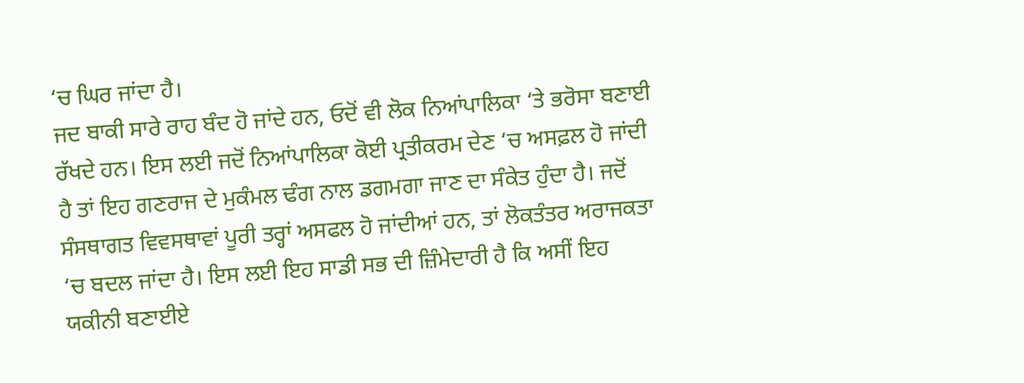‘ਚ ਘਿਰ ਜਾਂਦਾ ਹੈ।
ਜਦ ਬਾਕੀ ਸਾਰੇ ਰਾਹ ਬੰਦ ਹੋ ਜਾਂਦੇ ਹਨ, ਓਦੋਂ ਵੀ ਲੋਕ ਨਿਆਂਪਾਲਿਕਾ ‘ਤੇ ਭਰੋਸਾ ਬਣਾਈ ਰੱਖਦੇ ਹਨ। ਇਸ ਲਈ ਜਦੋਂ ਨਿਆਂਪਾਲਿਕਾ ਕੋਈ ਪ੍ਰਤੀਕਰਮ ਦੇਣ ‘ਚ ਅਸਫ਼ਲ ਹੋ ਜਾਂਦੀ ਹੈ ਤਾਂ ਇਹ ਗਣਰਾਜ ਦੇ ਮੁਕੰਮਲ ਢੰਗ ਨਾਲ ਡਗਮਗਾ ਜਾਣ ਦਾ ਸੰਕੇਤ ਹੁੰਦਾ ਹੈ। ਜਦੋਂ ਸੰਸਥਾਗਤ ਵਿਵਸਥਾਵਾਂ ਪੂਰੀ ਤਰ੍ਹਾਂ ਅਸਫਲ ਹੋ ਜਾਂਦੀਆਂ ਹਨ, ਤਾਂ ਲੋਕਤੰਤਰ ਅਰਾਜਕਤਾ ‘ਚ ਬਦਲ ਜਾਂਦਾ ਹੈ। ਇਸ ਲਈ ਇਹ ਸਾਡੀ ਸਭ ਦੀ ਜ਼ਿੰਮੇਦਾਰੀ ਹੈ ਕਿ ਅਸੀਂ ਇਹ ਯਕੀਨੀ ਬਣਾਈਏ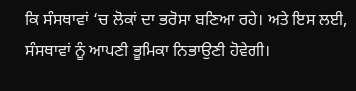ਕਿ ਸੰਸਥਾਵਾਂ ‘ਚ ਲੋਕਾਂ ਦਾ ਭਰੋਸਾ ਬਣਿਆ ਰਹੇ। ਅਤੇ ਇਸ ਲਈ, ਸੰਸਥਾਵਾਂ ਨੂੰ ਆਪਣੀ ਭੂਮਿਕਾ ਨਿਭਾਉਣੀ ਹੋਵੇਗੀ।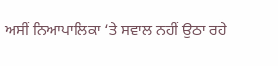ਅਸੀਂ ਨਿਆਪਾਲਿਕਾ ‘ਤੇ ਸਵਾਲ ਨਹੀਂ ਉਠਾ ਰਹੇ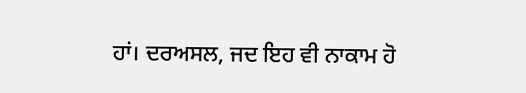ਹਾਂ। ਦਰਅਸਲ, ਜਦ ਇਹ ਵੀ ਨਾਕਾਮ ਹੋ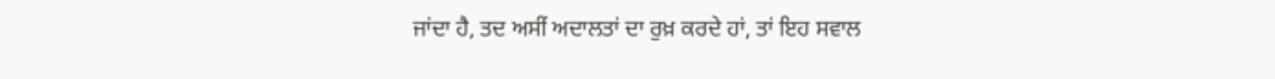ਜਾਂਦਾ ਹੈ, ਤਦ ਅਸੀਂ ਅਦਾਲਤਾਂ ਦਾ ਰੁਖ਼ ਕਰਦੇ ਹਾਂ, ਤਾਂ ਇਹ ਸਵਾਲ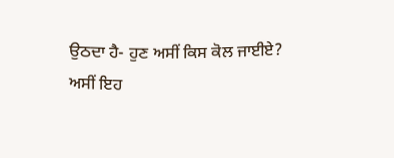ਉਠਦਾ ਹੈ- ਹੁਣ ਅਸੀਂ ਕਿਸ ਕੋਲ ਜਾਈਏ?
ਅਸੀਂ ਇਹ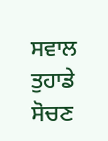ਸਵਾਲ ਤੁਹਾਡੇ ਸੋਚਣ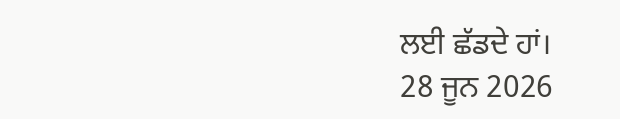ਲਈ ਛੱਡਦੇ ਹਾਂ।
28 ਜੂਨ 2026